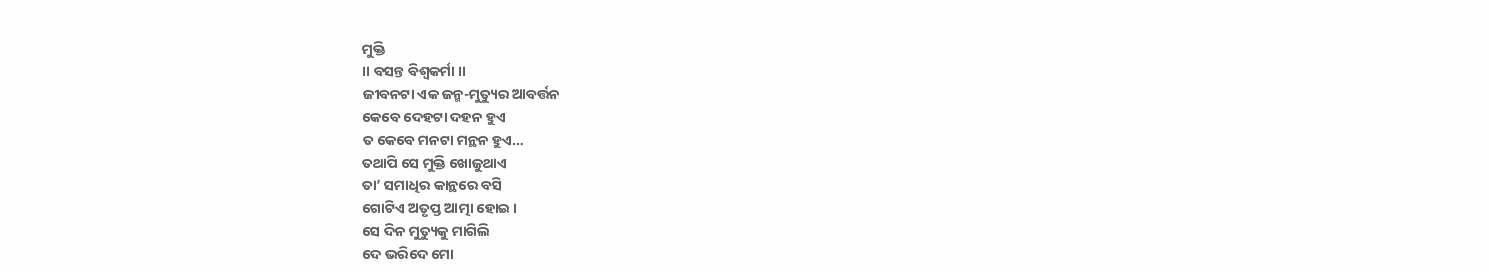ମୁକ୍ତି
।। ବସନ୍ତ ବିଶ୍ଵକର୍ମା ।।
ଜୀବନଟା ଏକ ଜନ୍ମ-ମୁତ୍ୟୁର ଆବର୍ତ୍ତନ
କେବେ ଦେହଟା ଦହନ ହୁଏ
ତ କେବେ ମନଟା ମନ୍ଥନ ହୁଏ…
ତଥାପି ସେ ମୁକ୍ତି ଖୋଜୁଥାଏ
ତା’ ସମାଧିର କାନ୍ଥରେ ବସି
ଗୋଟିଏ ଅତୃପ୍ତ ଆତ୍ମା ହୋଇ ।
ସେ ଦିନ ମୁତ୍ୟୁକୁ ମାଗିଲି
ଦେ ଭରିଦେ ମୋ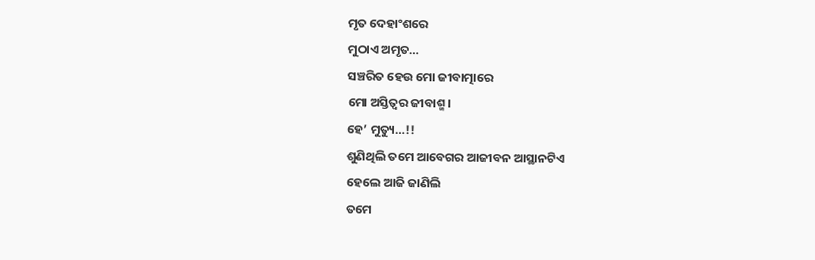ମୃତ ଦେହାଂଶରେ
ମୁଠାଏ ଅମୃତ…
ସଞ୍ଚରିତ ହେଉ ମୋ ଜୀବାତ୍ମାରେ
ମୋ ଅସ୍ତିତ୍ଵର ଜୀବାଶ୍ମ।
ହେ’ ମୁତ୍ୟୁ…!!
ଶୁଣିଥିଲି ତମେ ଆବେଗର ଆଜୀବନ ଆସ୍ଥାନଟିଏ
ହେଲେ ଆଜି ଜାଣିଲି
ତମେ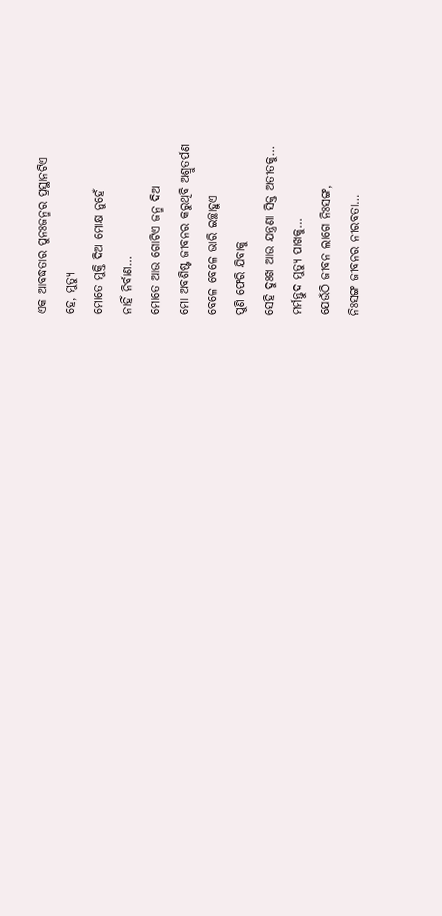ଏକ ଆବଦ୍ଧତାର ପୁନଃଜନ୍ମର ପ୍ରସ୍ଥାନଟିଏ
ହେ, ମୁତ୍ୟୁ
ମୋତେ ମୁକ୍ତି ଦିଅ ମୋକ୍ଷ ନୁହେଁ
ନାହିଁ ନିର୍ବାଣ…
ମୋତେ ଆଉ ଗୋଟିଏ ଜନ୍ମ ଦିଅ
ମୋ ଅବଶିଷ୍ଟ ଜୀବନର କରୁଥିବି ଅଶ୍ରୁତର୍ପଣ
ବେଳେ ବେଳେ ଭାରି ଇଚ୍ଛାହୁଏ
ପୁଣି ଫେରି ଯିବାକୁ
ସେହି ଦୁଃଖ ଆଉ ଯନ୍ତ୍ରଣା ସିକ୍ତ ଅତୀତକୁ…
ମର୍ମନ୍ତୁଦ ମୁତ୍ୟୁ ପାଖକୁ…
ଯେଉଁଠି ଜୀବନ ଲାଗେ ନିଃସଙ୍ଗ,
ନିଃସଙ୍ଗ ଜୀବନର ନୀରବତା…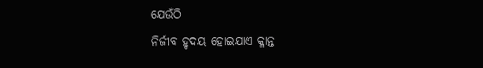ଯେଉଁଠି
ନିର୍ଜୀବ ହୃଦୟ ହୋଇଯାଏ କ୍ଳାନ୍ତ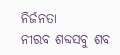ନିର୍ଜନତା
ନୀରବ ଶବ୍ଦସବୁ ଶବ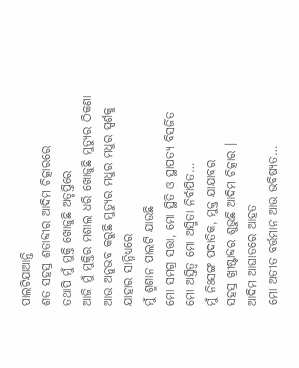ପାଲଟିଯାଆନ୍ତି
ଶତ ସହସ୍ର ଶତାବ୍ଦୀର ଆଦିମ ଚିତ୍କାରରେ
ତଥାପି ମୁଁ ମୁକ୍ତି ଖୋଜୁଛି ଅତୃପ୍ତିରେ
ଆଜି ମୁଁ ମୁକ୍ତିର ମଶାଲ ଧରି ଖୋଜୁଛି ମୁତ୍ୟୁର ଠିକଣା
ଆଉ ଅନୁଭବ କରୁଛି ମୁତ୍ୟୁର ମଧୁର ମଧୁର ସ୍ପର୍ଶକୁ
ଯାହାର ସାନ୍ନିଧ୍ୟରେ
ମୁଁ ଶ୍ମଶାନ ପାଲଟି ଯାଉଛି
ମୋ ସମଗ୍ର ସତ୍ତା, ମୋ ସ୍ଥିତି ଓ ସ୍ଥାପତ୍ୟ ବିସର୍ଜିତ
ମୋ ଅସ୍ତିତ୍ଵ ମୋ ଅସ୍ମିତା ନିର୍ବାପିତ…
ମୁଁ ନିଃସଙ୍ଗ ପଦାତିକ, ମୁକ୍ତ ଯାଯାବର
ସହସ୍ର ଖ୍ରୀଷ୍ଟାବ୍ଦର ଶୁଭୁଛି ଆଦିମ ଚିତ୍କାର ।
ଆଦିମ ଆଘାତରେ ଆହତ
ମୋ ଅତୀତ ବର୍ତ୍ତମାନ ଆଉ ଭବିଷ୍ୟତ…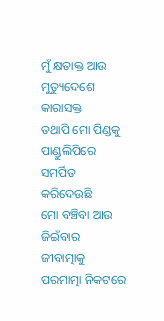ମୁଁ କ୍ଷତାକ୍ତ ଆଉ ମୁତ୍ୟୁଦେଶେ କାରାସକ୍ତ
ତଥାପି ମୋ ପିଣ୍ଡକୁ
ପାଣ୍ଡୁଲିପିରେ ସମର୍ପିତ କରିଦେଉଛି
ମୋ ବଞ୍ଚିବା ଆଉ ଜିଇଁବାର ଜୀବାତ୍ମାକୁ
ପରମାତ୍ମା ନିକଟରେ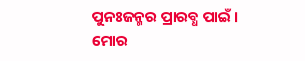ପୁନଃଜନ୍ମର ପ୍ରାରବ୍ଧ ପାଇଁ ।
ମୋର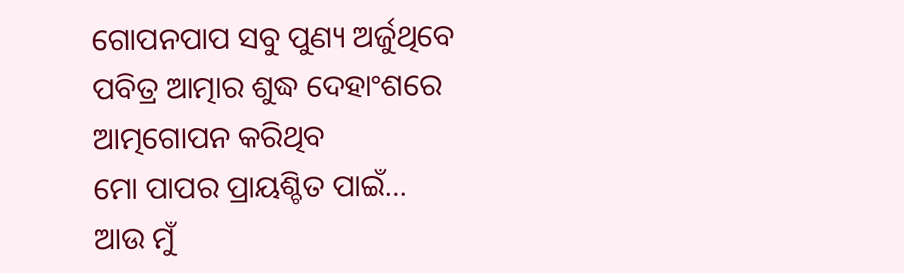ଗୋପନପାପ ସବୁ ପୁଣ୍ୟ ଅର୍ଜୁଥିବେ
ପବିତ୍ର ଆତ୍ମାର ଶୁଦ୍ଧ ଦେହାଂଶରେ
ଆତ୍ମଗୋପନ କରିଥିବ
ମୋ ପାପର ପ୍ରାୟଶ୍ଚିତ ପାଇଁ…
ଆଉ ମୁଁ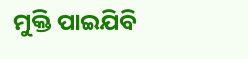ମୁକ୍ତି ପାଇଯିବି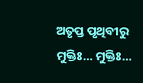ଅତୃପ୍ତ ପୃଥିବୀରୁ
ମୁକ୍ତିଃ… ମୁକ୍ତିଃ…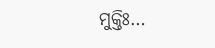ମୁକ୍ତିଃ…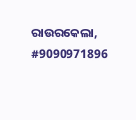ରାଉରକେଲା, #9090971896